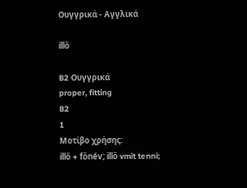Ουγγρικά - Αγγλικά

illő

B2 Ουγγρικά
proper, fitting
B2
1
Μοτίβο χρήσης:
illő + főnév; illő vmit tenni;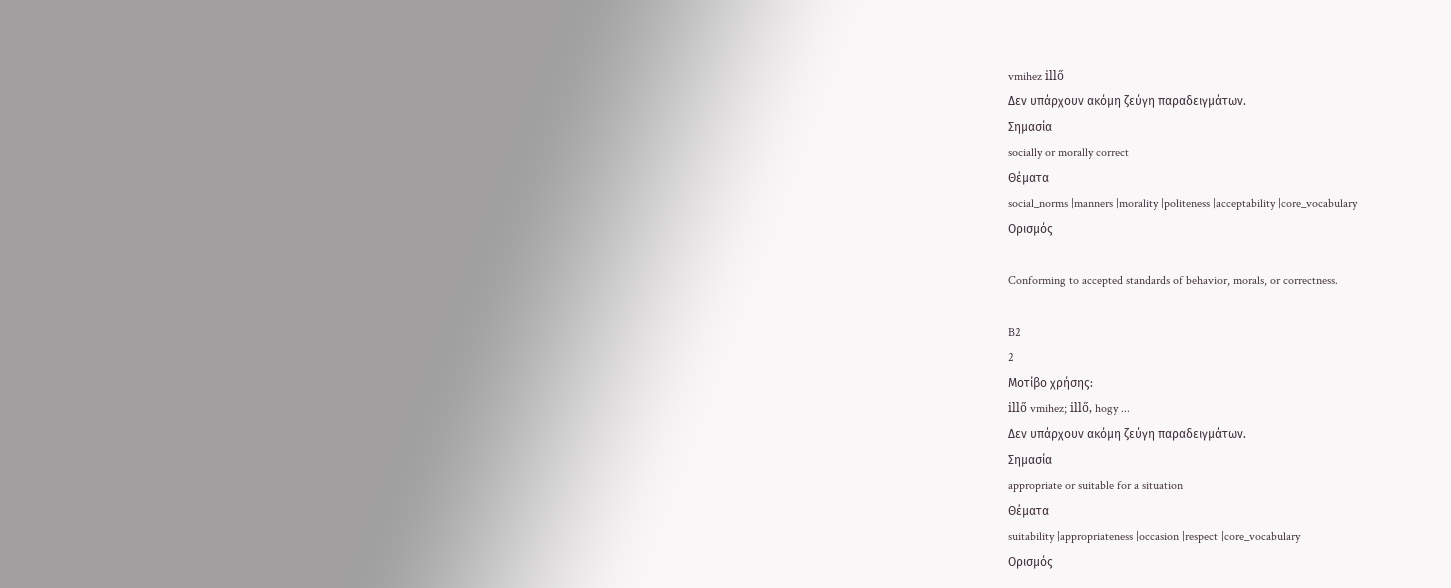vmihez illő
Δεν υπάρχουν ακόμη ζεύγη παραδειγμάτων.
Σημασία
socially or morally correct
Θέματα
social_norms |manners |morality |politeness |acceptability |core_vocabulary
Ορισμός

Conforming to accepted standards of behavior, morals, or correctness.

B2
2
Μοτίβο χρήσης:
illő vmihez; illő, hogy ...
Δεν υπάρχουν ακόμη ζεύγη παραδειγμάτων.
Σημασία
appropriate or suitable for a situation
Θέματα
suitability |appropriateness |occasion |respect |core_vocabulary
Ορισμός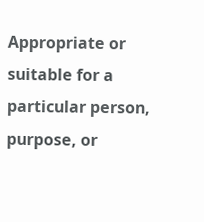Appropriate or suitable for a particular person, purpose, or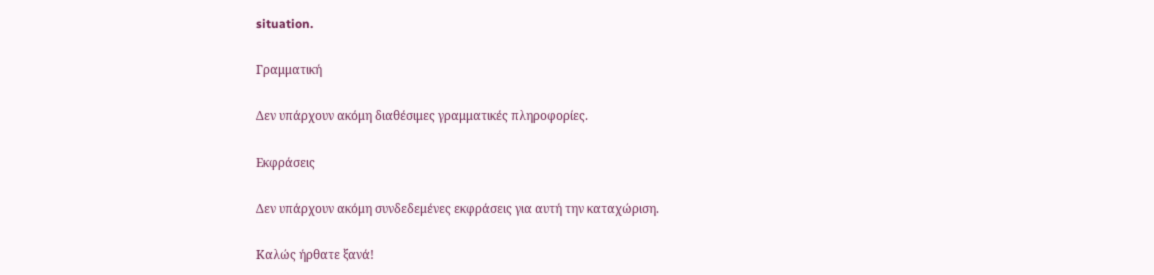situation.

Γραμματική

Δεν υπάρχουν ακόμη διαθέσιμες γραμματικές πληροφορίες.

Εκφράσεις

Δεν υπάρχουν ακόμη συνδεδεμένες εκφράσεις για αυτή την καταχώριση.

Καλώς ήρθατε ξανά!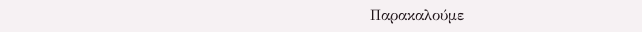Παρακαλούμε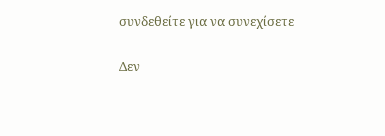συνδεθείτε για να συνεχίσετε

Δεν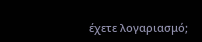έχετε λογαριασμό;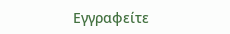Εγγραφείτε